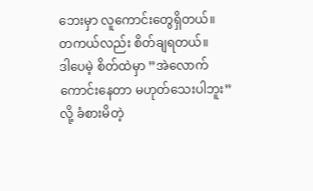ဘေးမှာ လူကောင်းတွေရှိတယ်။
တကယ်လည်း စိတ်ချရတယ်။
ဒါပေမဲ့ စိတ်ထဲမှာ ”အဲလောက်ကောင်းနေတာ မဟုတ်သေးပါဘူး” လို့ ခံစားမိတဲ့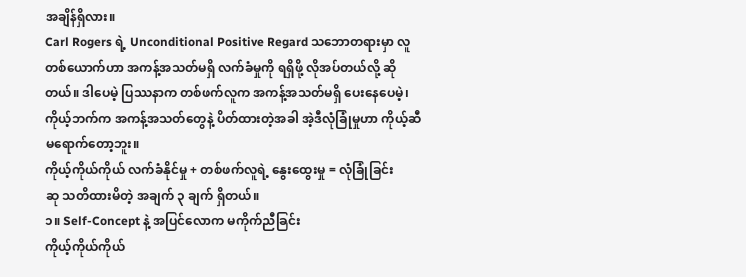အချိန်ရှိလား။
Carl Rogers ရဲ့ Unconditional Positive Regard သဘောတရားမှာ လူတစ်ယောက်ဟာ အကန့်အသတ်မရှိ လက်ခံမှုကို ရရှိဖို့ လိုအပ်တယ်လို့ ဆိုတယ်။ ဒါပေမဲ့ ပြဿနာက တစ်ဖက်လူက အကန့်အသတ်မရှိ ပေးနေပေမဲ့၊ ကိုယ့်ဘက်က အကန့်အသတ်တွေနဲ့ ပိတ်ထားတဲ့အခါ အဲ့ဒီလုံခြုံမှုဟာ ကိုယ့်ဆီ မရောက်တော့ဘူး။
ကိုယ့်ကိုယ်ကိုယ် လက်ခံနိုင်မှု + တစ်ဖက်လူရဲ့ နွေးထွေးမှု = လုံခြုံခြင်း
ဆု သတိထားမိတဲ့ အချက် ၃ ချက် ရှိတယ်။
၁။ Self-Concept နဲ့ အပြင်လောက မကိုက်ညီခြင်း
ကိုယ့်ကိုယ်ကိုယ်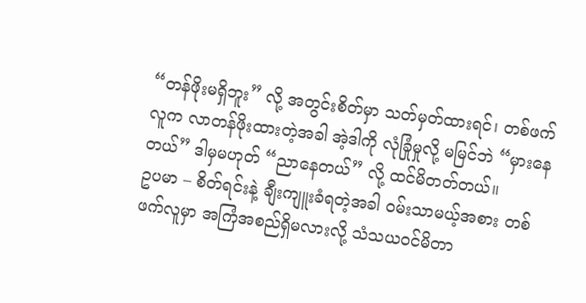“တန်ဖိုးမရှိဘူး” လို့ အတွင်းစိတ်မှာ သတ်မှတ်ထားရင်၊ တစ်ဖက်လူက လာတန်ဖိုးထားတဲ့အခါ အဲ့ဒါကို လုံခြုံမှုလို့ မမြင်ဘဲ “မှားနေတယ်” ဒါမှမဟုတ် “ညာနေတယ်” လို့ ထင်မိတတ်တယ်။
ဥပမာ – စိတ်ရင်းနဲ့ ချီးကျူးခံရတဲ့အခါ ဝမ်းသာမယ့်အစား တစ်ဖက်လူမှာ အကြံအစည်ရှိမလားလို့ သံသယဝင်မိတာ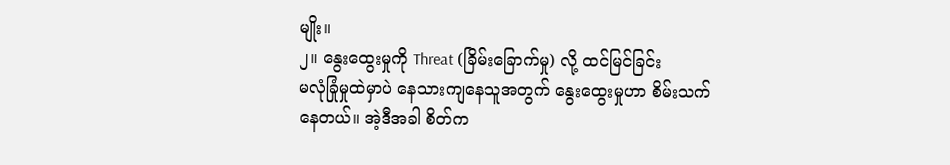မျိုး။
၂။ နွေးထွေးမှုကို Threat (ခြိမ်းခြောက်မှု) လို့ ထင်မြင်ခြင်း
မလုံခြုံမှုထဲမှာပဲ နေသားကျနေသူအတွက် နွေးထွေးမှုဟာ စိမ်းသက်နေတယ်။ အဲ့ဒီအခါ စိတ်က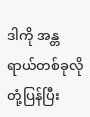ဒါကို အန္တရာယ်တစ်ခုလို တုံ့ပြန်ပြီး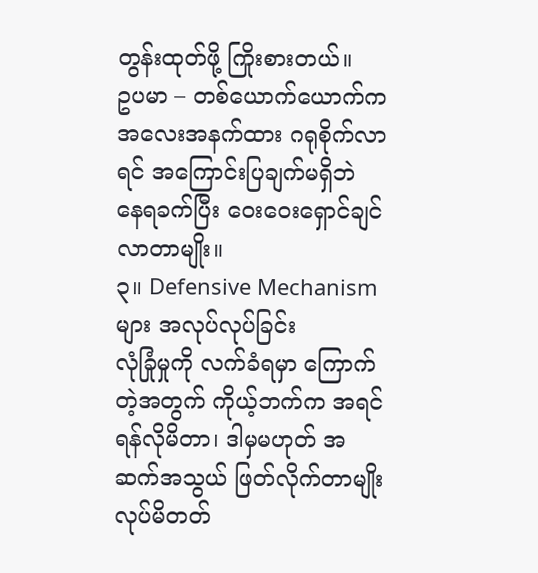တွန်းထုတ်ဖို့ ကြိုးစားတယ်။
ဥပမာ – တစ်ယောက်ယောက်က အလေးအနက်ထား ဂရုစိုက်လာရင် အကြောင်းပြချက်မရှိဘဲ နေရခက်ပြီး ဝေးဝေးရှောင်ချင်လာတာမျိုး။
၃။ Defensive Mechanism များ အလုပ်လုပ်ခြင်း
လုံခြုံမှုကို လက်ခံရမှာ ကြောက်တဲ့အတွက် ကိုယ့်ဘက်က အရင် ရန်လိုမိတာ၊ ဒါမှမဟုတ် အဆက်အသွယ် ဖြတ်လိုက်တာမျိုး လုပ်မိတတ်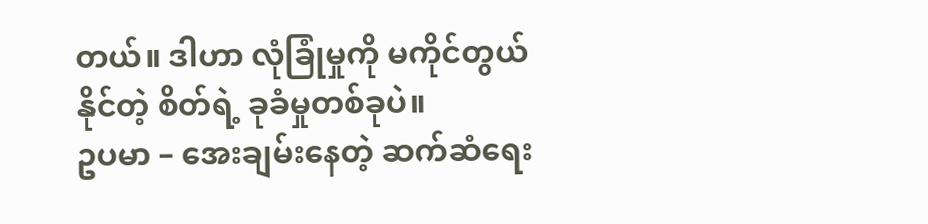တယ်။ ဒါဟာ လုံခြုံမှုကို မကိုင်တွယ်နိုင်တဲ့ စိတ်ရဲ့ ခုခံမှုတစ်ခုပဲ။
ဥပမာ – အေးချမ်းနေတဲ့ ဆက်ဆံရေး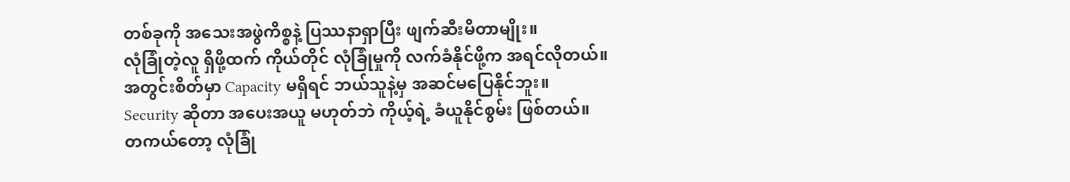တစ်ခုကို အသေးအဖွဲကိစ္စနဲ့ ပြဿနာရှာပြီး ဖျက်ဆီးမိတာမျိုး။
လုံခြုံတဲ့လူ ရှိဖို့ထက် ကိုယ်တိုင် လုံခြုံမှုကို လက်ခံနိုင်ဖို့က အရင်လိုတယ်။
အတွင်းစိတ်မှာ Capacity မရှိရင် ဘယ်သူနဲ့မှ အဆင်မပြေနိုင်ဘူး။
Security ဆိုတာ အပေးအယူ မဟုတ်ဘဲ ကိုယ့်ရဲ့ ခံယူနိုင်စွမ်း ဖြစ်တယ်။
တကယ်တော့ လုံခြုံ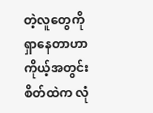တဲ့လူတွေကို ရှာနေတာဟာ ကိုယ့်အတွင်းစိတ်ထဲက လုံ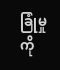ခြုံမှုကို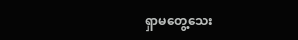ရှာမတွေ့သေး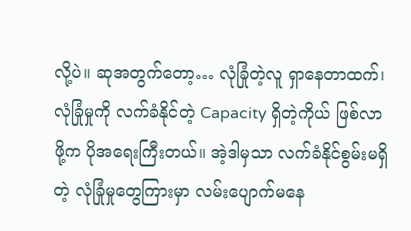လို့ပဲ။ ဆုအတွက်တော့… လုံခြုံတဲ့လူ ရှာနေတာထက်၊ လုံခြုံမှုကို လက်ခံနိုင်တဲ့ Capacity ရှိတဲ့ကိုယ် ဖြစ်လာဖို့က ပိုအရေးကြီးတယ်။ အဲ့ဒါမှသာ လက်ခံနိုင်စွမ်းမရှိတဲ့ လုံခြုံမှုတွေကြားမှာ လမ်းပျောက်မနေ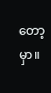တော့မှာ။